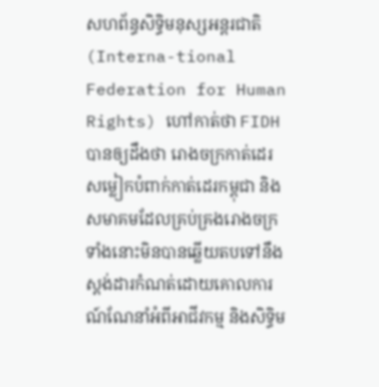សហព័ន្ធសិទ្ធិមនុស្សអន្តរជាតិ (Interna-tional Federation for Human Rights) ហៅកាត់ថា FIDH បានឲ្យដឹងថា រោងចក្រកាត់ដេរសម្លៀកបំពាក់កាត់ដេរកម្ពុជា និងសមាគមដែលគ្រប់គ្រងរោងចក្រទាំងនោះមិនបានឆ្លើយតបទៅនឹងស្តង់ដារកំណត់ដោយគោលការណ៍ណែនាំអំពីអាជីវកម្ម និងសិទ្ធិម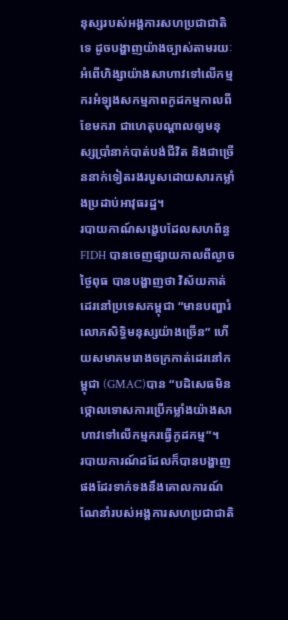នុស្សរបស់អង្គការសហប្រជាជាតិទេ ដូចបង្ហាញយ៉ាងច្បាស់តាមរយៈអំពើហិង្សាយ៉ាងសាហាវទៅលើកម្មករអំឡុងសកម្មភាពកូដកម្មកាលពីខែមករា ជាហេតុបណ្តាលឲ្យមនុស្សប្រាំនាក់បាត់បង់ជីវិត និងជាច្រើននាក់ទៀតរងរបួសដោយសារកម្លាំងប្រដាប់អាវុធរដ្ឋ។
របាយកាណ៍សង្ខេបដែលសហព័ន្ធ FIDH បានចេញផ្សាយកាលពីល្ងាចថ្ងៃពុធ បានបង្ហាញថា វិស័យកាត់ដេរនៅប្រទេសកម្ពុជា “មានបញ្ហារំលោភសិទ្ធិមនុស្សយ៉ាងច្រើន” ហើយសមាគមរោងចក្រកាត់ដេរនៅកម្ពុជា (GMAC)បាន “បដិសេធមិនថ្កោលទោសការប្រើកម្លាំងយ៉ាងសាហាវទៅលើកម្មករធ្វើកូដកម្ម”។
របាយការណ៍ដដែលក៏បានបង្ហាញផងដែរទាក់ទងនឹងគោលការណ៍ណែនាំរបស់អង្គការសហប្រជាជាតិ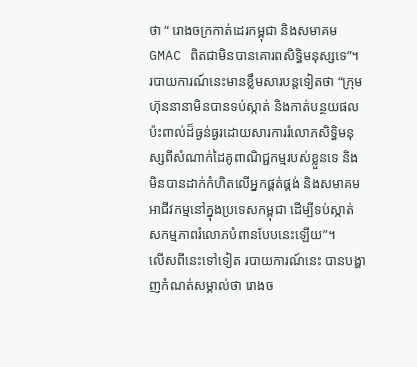ថា “ រោងចក្រកាត់ដេរកម្ពុជា និងសមាគម GMAC ពិតជាមិនបានគោរពសិទ្ធិមនុស្សទេ”។
របាយការណ៍នេះមានខ្លឹមសារបន្តទៀតថា “ក្រុមហ៊ុននានាមិនបានទប់ស្កាត់ និងកាត់បន្ថយផលប៉ះពាល់ដ៏ធ្ងន់ធ្ងរដោយសារការរំលោភសិទ្ធិមនុស្សពីសំណាក់ដៃគូពាណិជ្ជកម្មរបស់ខ្លួនទេ និងមិនបានដាក់កំហិតលើអ្នកផ្គត់ផ្គង់ និងសមាគមអាជីវកម្មនៅក្នុងប្រទេសកម្ពុជា ដើម្បីទប់ស្កាត់សកម្មភាពរំលោភបំពានបែបនេះឡើយ”។
លើសពីនេះទៅទៀត របាយការណ៍នេះ បានបង្ហាញកំណត់សម្គាល់ថា រោងច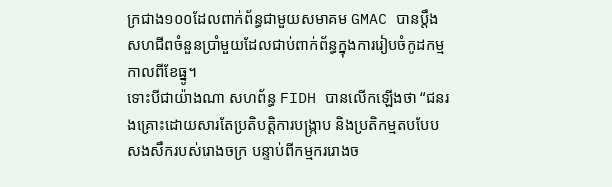ក្រជាង១០០ដែលពាក់ព័ន្ធជាមួយសមាគម GMAC បានប្តឹងសហជីពចំនួនប្រាំមួយដែលជាប់ពាក់ព័ន្ធក្នុងការរៀបចំកូដកម្មកាលពីខែធ្នូ។
ទោះបីជាយ៉ាងណា សហព័ន្ធ FIDH បានលើកឡើងថា “ជនរងគ្រោះដោយសារតែប្រតិបត្តិការបង្ក្រាប និងប្រតិកម្មតបបែបសងសឹករបស់រោងចក្រ បន្ទាប់ពីកម្មកររោងច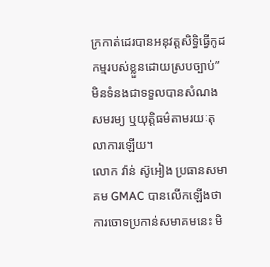ក្រកាត់ដេរបានអនុវត្តសិទ្ធិធ្វើកូដកម្មរបស់ខ្លួនដោយស្របច្បាប់” មិនទំនងជាទទួលបានសំណងសមរម្យ ឬយុត្តិធម៌តាមរយៈតុលាការឡើយ។
លោក វ៉ាន់ ស៊ូអៀង ប្រធានសមាគម GMAC បានលើកឡើងថា ការចោទប្រកាន់សមាគមនេះ មិ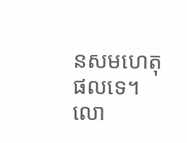នសមហេតុផលទេ។
លោ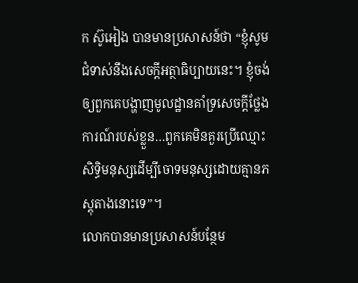ក ស៊ូអៀង បានមានប្រសាសន៍ថា “ខ្ញុំសូមជំទាស់នឹងសេចក្តីអត្ថាធិប្បាយនេះ។ ខ្ញុំចង់ឲ្យពួកគេបង្ហាញមូលដ្ឋានគាំទ្រសេចក្តីថ្លែងការណ៍របស់ខ្លួន…ពួកគេមិនគួរប្រើឈ្មោះសិទ្ធិមនុស្សដើម្បីចោទមនុស្សដោយគ្មានភស្តុតាងនោះទេ”។
លោកបានមានប្រសាសន៍បន្ថែម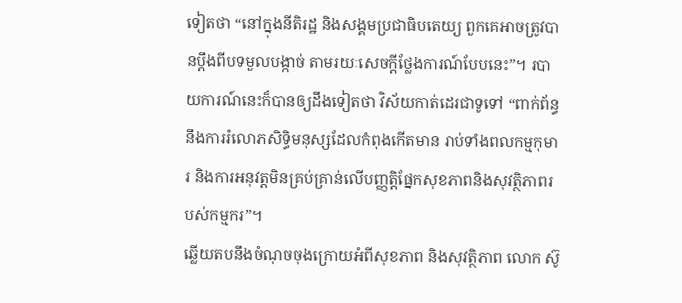ទៀតថា “នៅក្នុងនីតិរដ្ឋ និងសង្គមប្រជាធិបតេយ្យ ពួកគេអាចត្រូវបានប្តឹងពីបទមួលបង្កាច់ តាមរយៈសេចក្តីថ្លែងការណ៍បែបនេះ”។ របាយការណ៍នេះក៏បានឲ្យដឹងទៀតថា វិស័យកាត់ដេរជាទូទៅ “ពាក់ព័ន្ធនឹងការរំលោភសិទ្ធិមនុស្សដែលកំពុងកើតមាន រាប់ទាំងពលកម្មកុមារ និងការអនុវត្តមិនគ្រប់គ្រាន់លើបញ្ញត្តិផ្នែកសុខភាពនិងសុវត្ថិភាពរបស់កម្មករ”។
ឆ្លើយតបនឹងចំណុចចុងក្រោយអំពីសុខភាព និងសុវត្ថិភាព លោក ស៊ូ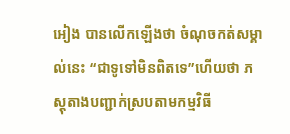អៀង បានលើកឡើងថា ចំណុចកត់សម្គាល់នេះ “ជាទូទៅមិនពិតទេ”ហើយថា ភស្តុតាងបញ្ជាក់ស្របតាមកម្មវិធី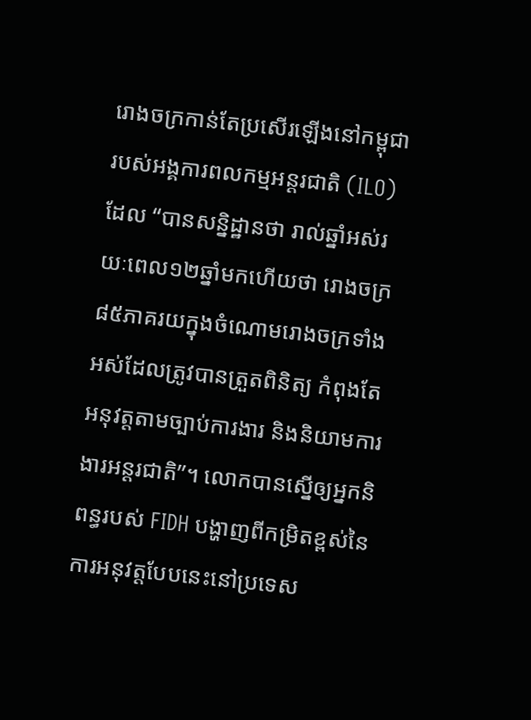រោងចក្រកាន់តែប្រសើរឡើងនៅកម្ពុជា របស់អង្គការពលកម្មអន្តរជាតិ (ILO) ដែល “បានសន្និដ្ឋានថា រាល់ឆ្នាំអស់រយៈពេល១២ឆ្នាំមកហើយថា រោងចក្រ៨៥ភាគរយក្នុងចំណោមរោងចក្រទាំងអស់ដែលត្រូវបានត្រួតពិនិត្យ កំពុងតែអនុវត្តតាមច្បាប់ការងារ និងនិយាមការងារអន្តរជាតិ”។ លោកបានស្នើឲ្យអ្នកនិពន្ធរបស់ FIDH បង្ហាញពីកម្រិតខ្ពស់នៃការអនុវត្តបែបនេះនៅប្រទេស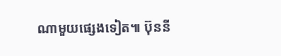ណាមួយផ្សេងទៀត៕ ប៊ុននី